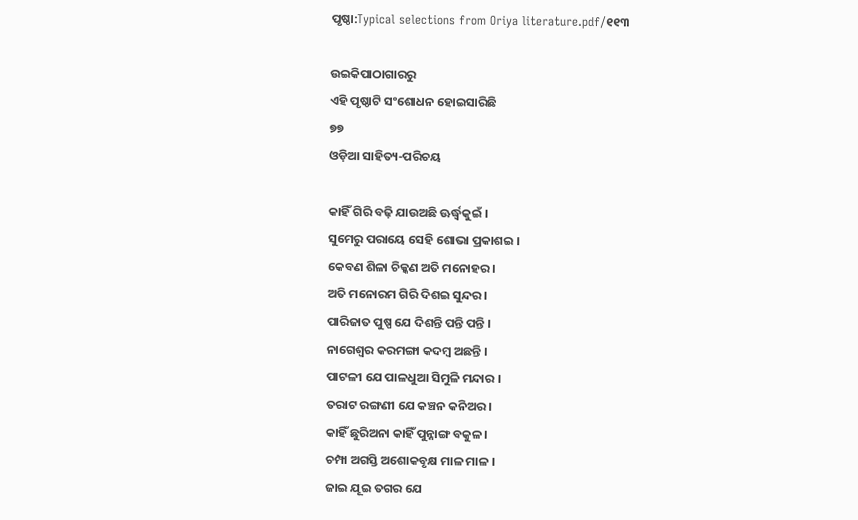ପୃଷ୍ଠା:Typical selections from Oriya literature.pdf/୧୧୩

ଉଇକିପାଠାଗାର‌ରୁ
ଏହି ପୃଷ୍ଠାଟି ସଂଶୋଧନ ହୋଇସାରିଛି
୭୭
ଓଡ଼ିଆ ସାହିତ୍ୟ-ପରିଚୟ

କାହିଁ ଗିରି ବଢ଼ି ଯାଉଅଛି ଊର୍ଦ୍ଧ୍ୱକୁଇଁ ।
ସୁମେରୁ ପରାୟେ ସେହି ଶୋଭା ପ୍ରକାଶଇ ।
କେବଣ ଶିଳା ଚିକ୍କଣ ଅତି ମ‌ନୋହର ।
ଅତି ମନୋରମ ଗିରି ଦିଶଇ ସୁନ୍ଦର ।
ପାରିଜାତ ପୁଷ୍ପ ଯେ ଦିଶନ୍ତି ପନ୍ତି ପନ୍ତି ।
ନାଗେଶ୍ୱର କରମଙ୍ଗା କଦମ୍ବ ଅଛନ୍ତି ।
ପାଟଳୀ ଯେ ପାଳଧୁଆ ସିମୁଳି ମନ୍ଦାର ।
ତରାଟ ରଙ୍ଗଣୀ ଯେ କଞ୍ଚନ କନିଅର ।
କାହିଁ ଛୁରିଅନା କାହିଁ ପୁନ୍ନାଙ୍ଗ ବକୁଳ ।
ଚମ୍ପା ଅଗସ୍ତି ଅଶୋକବୃକ୍ଷ ମାଳ ମାଳ ।
ଜାଇ ଯୂଇ ତଗର ଯେ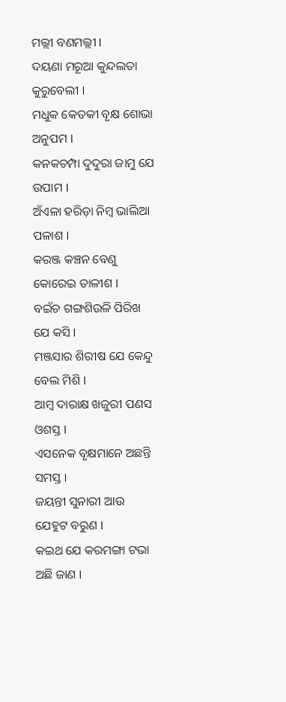ମଲ୍ଲୀ ବଣମଲ୍ଲୀ ।
ଦୟଣା ମରୂଆ କୁନ୍ଦଲତା କୁରୁବେଲୀ ।
ମଧୁକ କେତକୀ ବୃକ୍ଷ ଶୋଭା ଅନୁପମ ।
କନ‌କଚମ୍ପା ଦୁଦୁରା ଜାମୁ ଯେ ଉପାମ ।
ଅଁଏଳା ହରିଡ଼ା ନିମ୍ବ ଭାଲିଆ ପଳାଶ ।
କରଞ୍ଜ କଞ୍ଚ‌ନ ବେଣୁ କୋରେଇ ତାଳୀଶ ।
ବଇଁଚ ଗଙ୍ଗଶିଉଳି ପିରିଖ ଯେ କସି ।
ମଞ୍ଜସାର ଶିରୀଷ ଯେ କେନ୍ଦୁ ବେଲ ମିଶି ।
ଆମ୍ବ ଦାରାକ୍ଷ ଖଜୁରୀ ପଣସ ଓଶସ୍ତ ।
ଏସନେକ ବୃକ୍ଷମାନେ ଅଛନ୍ତି ସମସ୍ତ ।
ଜୟନ୍ତୀ ସୁନାରୀ ଆଉ ଯେହୁଟ ବରୁଣ ।
କଇଥ ଯେ କରମଙ୍ଗା ଟଭା ଅଛି ଜାଣ ।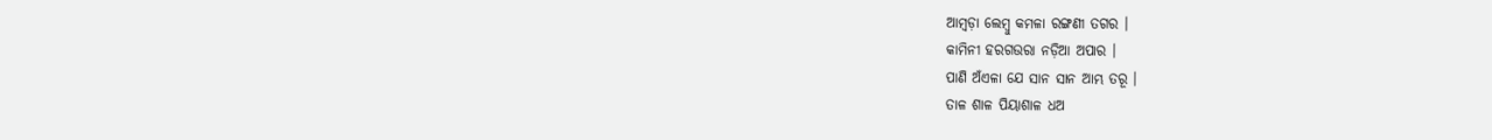ଆମ୍ବଡ଼ା ଲେମ୍ବୁ କମଳା ରଙ୍ଗଣୀ ତଗର ।
କାମିନୀ ହରଗଉରା ନଡ଼ିଆ ଅପାର ।
ପାଣି ଅଁଏଳା ଯେ ସାନ ସାନ ଆମ୍ଭ ତରୂ ।
ତାଳ ଶାଳ ପିୟାଶାଳ ଧଅ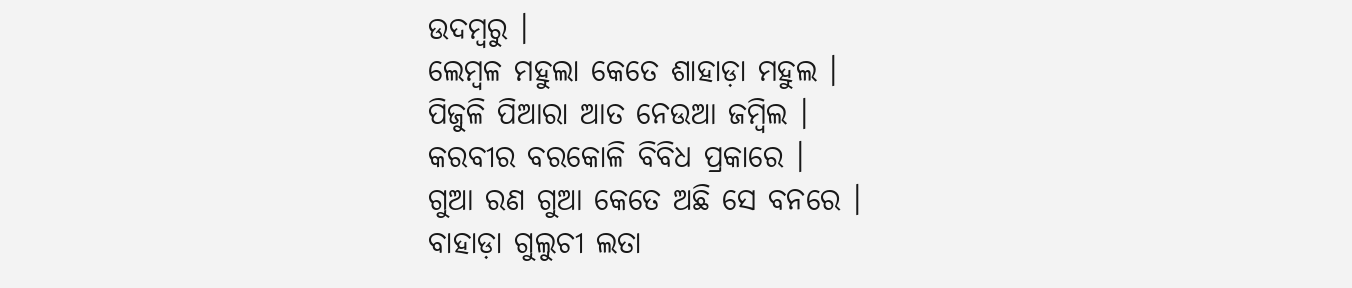ଉଦମ୍ବରୁ ।
ଲେମ୍ବଳ ମହୁଲା କେତେ ଶାହାଡ଼ା ମହୁଲ ।
ପିଜୁଳି ପିଆରା ଆତ ନେଉଆ ଜମ୍ବିଲ ।
କରବୀର ବରକୋଳି ବିବିଧ ପ୍ରକାରେ ।
ଗୁଆ ରଣ ଗୁଆ କେତେ ଅଛି ସେ ବନରେ ।
ବାହାଡ଼ା ଗୁଲୁଚୀ ଲତା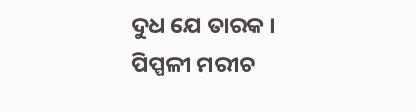ଦୁଧ ଯେ ତାରକ ।
ପିପ୍ପଳୀ ମରୀଚ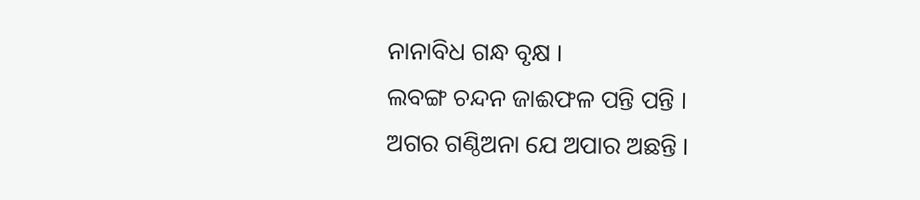ନାନାବିଧ ଗନ୍ଧ ବୃକ୍ଷ ।
ଲବଙ୍ଗ ଚନ୍ଦନ ଜାଈଫଳ ପନ୍ତି ପନ୍ତି ।
ଅଗର ଗଣ୍ଠିଅନା ଯେ ଅପାର ଅଛନ୍ତି ।